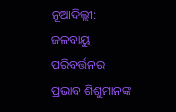ନୂଆଦିଲ୍ଲୀ: ଜଳବାୟୁ ପରିବର୍ତ୍ତନର ପ୍ରଭାବ ଶିଶୁମାନଙ୍କ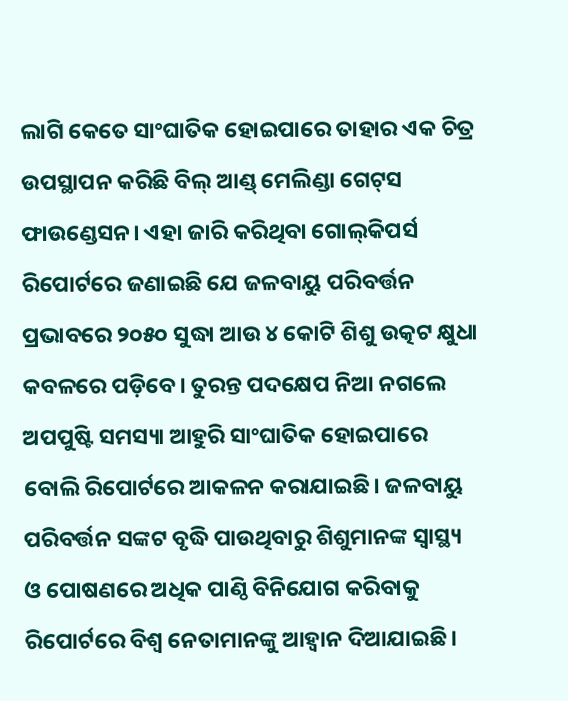ଲାଗି କେତେ ସାଂଘାତିକ ହୋଇପାରେ ତାହାର ଏକ ଚିତ୍ର ଉପସ୍ଥାପନ କରିଛି ବିଲ୍‌ ଆଣ୍ଡ୍ ମେଲିଣ୍ଡା ଗେଟ୍‌ସ ଫାଉଣ୍ଡେସନ। ଏହା ଜାରି କରିଥିବା ଗୋଲ୍‌କିପର୍ସ ରିପୋର୍ଟରେ ଜଣାଇଛି ଯେ ଜଳବାୟୁ ପରିବର୍ତ୍ତନ ପ୍ରଭାବରେ ୨୦୫୦ ସୁଦ୍ଧା ଆଉ ୪ କୋଟି ଶିଶୁ ଉତ୍କଟ କ୍ଷୁଧା କବଳରେ ପଡ଼ିବେ। ତୁରନ୍ତ ପଦକ୍ଷେପ ନିଆ ନଗଲେ ଅପପୁଷ୍ଟି ସମସ୍ୟା ଆହୁରି ସାଂଘାତିକ ହୋଇପାରେ ବୋଲି ରିପୋର୍ଟରେ ଆକଳନ କରାଯାଇଛି। ଜଳବାୟୁ ପରିବର୍ତ୍ତନ ସଙ୍କଟ ବୃଦ୍ଧି ପାଉଥିବାରୁ ଶିଶୁମାନଙ୍କ ସ୍ବାସ୍ଥ୍ୟ ଓ ପୋଷଣରେ ଅଧିକ ପାଣ୍ଠି ବିନିଯୋଗ କରିବାକୁ ରିପୋର୍ଟରେ ବିଶ୍ବ ନେତାମାନଙ୍କୁ ଆହ୍ବାନ ଦିଆଯାଇଛି।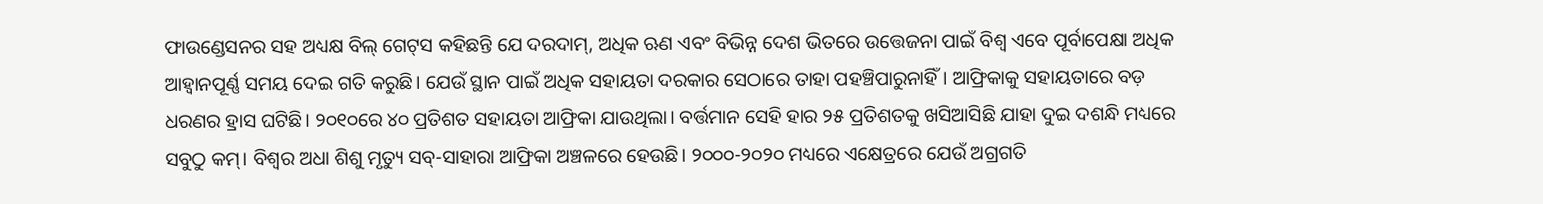ଫାଉଣ୍ଡେସନର ସହ ଅଧ୍ୟକ୍ଷ ବିଲ୍‌ ଗେଟ୍‌ସ କହିଛନ୍ତି ଯେ ଦରଦାମ୍‌, ଅଧିକ ଋଣ ଏବଂ ବିଭିନ୍ନ ଦେଶ ଭିତରେ ଉତ୍ତେଜନା ପାଇଁ ବିଶ୍ବ ଏବେ ପୂର୍ବାପେକ୍ଷା ଅଧିକ ଆହ୍ବାନପୂର୍ଣ୍ଣ ସମୟ ଦେଇ ଗତି କରୁଛି। ଯେଉଁ ସ୍ଥାନ ପାଇଁ ଅଧିକ ସହାୟତା ଦରକାର ସେଠାରେ ତାହା ପହଞ୍ଚିପାରୁନାହିଁ। ଆଫ୍ରିକାକୁ ସହାୟତାରେ ବଡ଼ ଧରଣର ହ୍ରାସ ଘଟିଛି। ୨୦୧୦ରେ ୪୦ ପ୍ରତିଶତ ସହାୟତା ଆଫ୍ରିକା ଯାଉଥିଲା। ବର୍ତ୍ତମାନ ସେହି ହାର ୨୫ ପ୍ରତିଶତକୁ ଖସିଆସିଛି ଯାହା ଦୁଇ ଦଶନ୍ଧି ମଧ୍ୟରେ ସବୁଠୁ କମ୍। ବିଶ୍ବର ଅଧା ଶିଶୁ ମୃତ୍ୟୁ ସବ୍‌-ସାହାରା ଆଫ୍ରିକା ଅଞ୍ଚଳରେ ହେଉଛି। ୨୦୦୦-୨୦୨୦ ମଧ୍ୟରେ ଏକ୍ଷେତ୍ରରେ ଯେଉଁ ଅଗ୍ରଗତି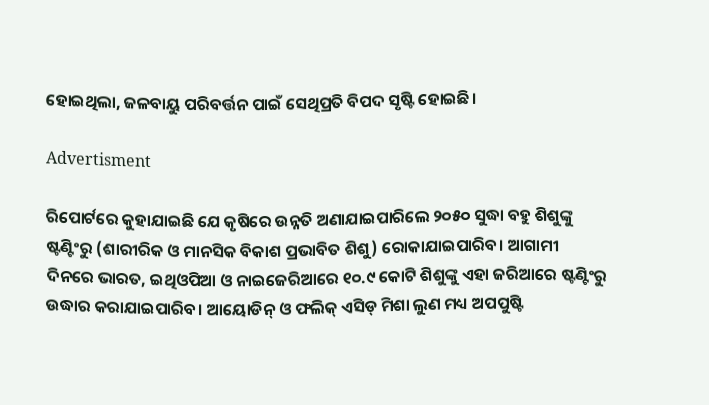ହୋଇଥିଲା, ଜଳବାୟୁ ପରିବର୍ତ୍ତନ ପାଇଁ ସେଥିପ୍ରତି ବିପଦ ସୃଷ୍ଟି ହୋଇଛି।

Advertisment

ରିପୋର୍ଟ‌ରେ କୁହାଯାଇଛି ଯେ କୃଷିରେ ଉନ୍ନତି ଅଣାଯାଇପାରିଲେ ୨୦୫୦ ସୁଦ୍ଧା ବହୁ ଶିଶୁଙ୍କୁ ଷ୍ଟଣ୍ଟିଂରୁ (ଶାରୀରିକ ଓ ମାନସିକ ବିକାଶ ପ୍ରଭାବିତ ଶିଶୁ) ରୋକାଯାଇପାରିବ। ଆଗାମୀ ଦିନରେ ଭାରତ, ଇଥିଓପିଆ ଓ ନାଇଜେରିଆରେ ୧୦.୯ କୋଟି ଶିଶୁଙ୍କୁ ଏହା ଜରିଆରେ ଷ୍ଟଣ୍ଟିଂରୁ ଉଦ୍ଧାର କରାଯାଇପାରିବ। ଆୟୋଡିନ୍ ଓ ଫଲିକ୍ ଏସିଡ୍‌ ମିଶା ଲୁଣ ମଧ୍ୟ ଅପପୁଷ୍ଟି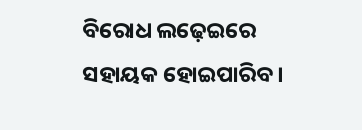ବିରୋଧ ଲଢ଼େଇରେ ସହାୟକ ହୋଇପାରିବ।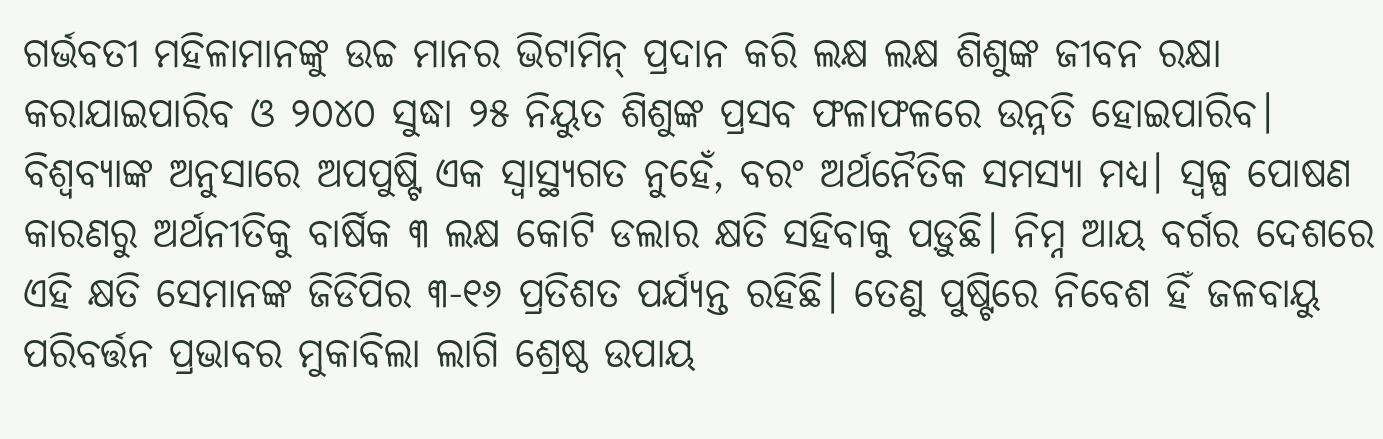ଗର୍ଭବତୀ ମହିଳାମାନଙ୍କୁ ଉଚ୍ଚ ମାନର ଭିଟାମିନ୍ ପ୍ରଦାନ କରି ‌ଲକ୍ଷ ଲକ୍ଷ ଶିଶୁଙ୍କ ଜୀବନ ରକ୍ଷା କରାଯାଇପାରିବ ଓ ୨୦୪୦ ସୁଦ୍ଧା ୨୫ ନିୟୁତ ଶିଶୁଙ୍କ ପ୍ରସବ ଫଳାଫଳରେ ଉନ୍ନତି ହୋଇପାରିବ। ବିଶ୍ବବ୍ୟାଙ୍କ ଅନୁସାରେ ଅପପୁଷ୍ଟି ଏକ ସ୍ବାସ୍ଥ୍ୟଗତ ନୁହେଁ, ବରଂ ଅର୍ଥନୈତିକ ସମସ୍ୟା ମଧ୍ୟ। ସ୍ବଳ୍ପ ପୋଷଣ କାରଣରୁ ଅର୍ଥନୀତିକୁ ବାର୍ଷିକ ୩ ଲକ୍ଷ କୋଟି ଡଲାର କ୍ଷତି ସହିବାକୁ ପଡ଼ୁଛି। ନିମ୍ନ ଆୟ ବର୍ଗର ଦେଶରେ ଏହି କ୍ଷତି ସେମାନଙ୍କ ଜିଡିପିର ୩-୧୬ ପ୍ରତିଶତ ପର୍ଯ୍ୟନ୍ତ ରହିଛି। ତେଣୁ ପୁଷ୍ଟିରେ ନିବେଶ ହିଁ ଜଳବାୟୁ ପରିବର୍ତ୍ତନ ପ୍ରଭାବର ମୁକାବିଲା ଲାଗି ଶ୍ରେଷ୍ଠ ଉପାୟ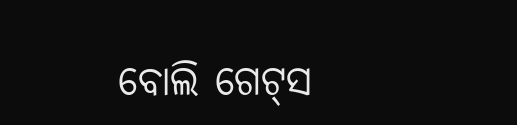ବୋଲି ଗେଟ୍‌ସ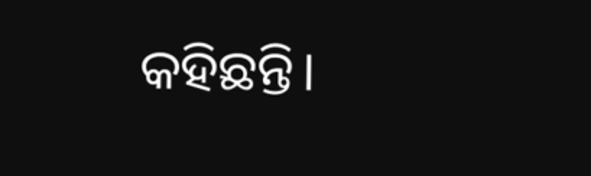କହିଛନ୍ତି।